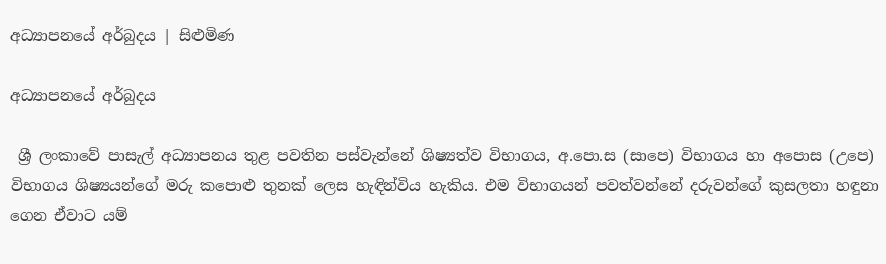අධ්‍යාපනයේ අර්බුදය | සිළුමිණ

අධ්‍යාපනයේ අර්බුදය

 ශ්‍රී ලංකාවේ පාසැල් අධ්‍යාපනය තුළ පවතින පස්වැන්නේ ශිෂ්‍යත්ව විභාගය, අ.පො.ස (සාපෙ) විභාගය හා අපොස (උපෙ) විභාගය ශිෂ්‍යයන්ගේ මරු කපොළු තුනක් ලෙස හැඳින්විය හැකිය. එම විභාගයන් පවත්වන්නේ දරුවන්ගේ කුසලතා හඳුනා ගෙන ඒවාට යම්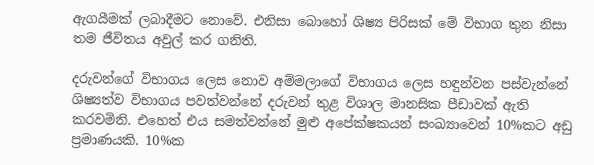ඇගයීමක් ලබාදීමට නොවේ. එනිසා බොහෝ ශිෂ්‍ය පිරිසක් මේ විභාග තුන නිසා තම ජීවිතය අවුල් කර ගනිති.

දරුවන්ගේ විභාගය ලෙස නොව අම්මලාගේ විභාගය ලෙස හඳුන්වන පස්වැන්නේ ශිෂ්‍යත්ව විභාගය පවත්වන්නේ දරුවන් තුළ විශාල මානසික පීඩාවක් ඇති කරවමිනි. එහෙත් එය සමත්වන්නේ මුළු අපේක්ෂකයන් සංඛ්‍යාවෙන් 10%කට අඩු ප්‍රමාණයකි. 10%ක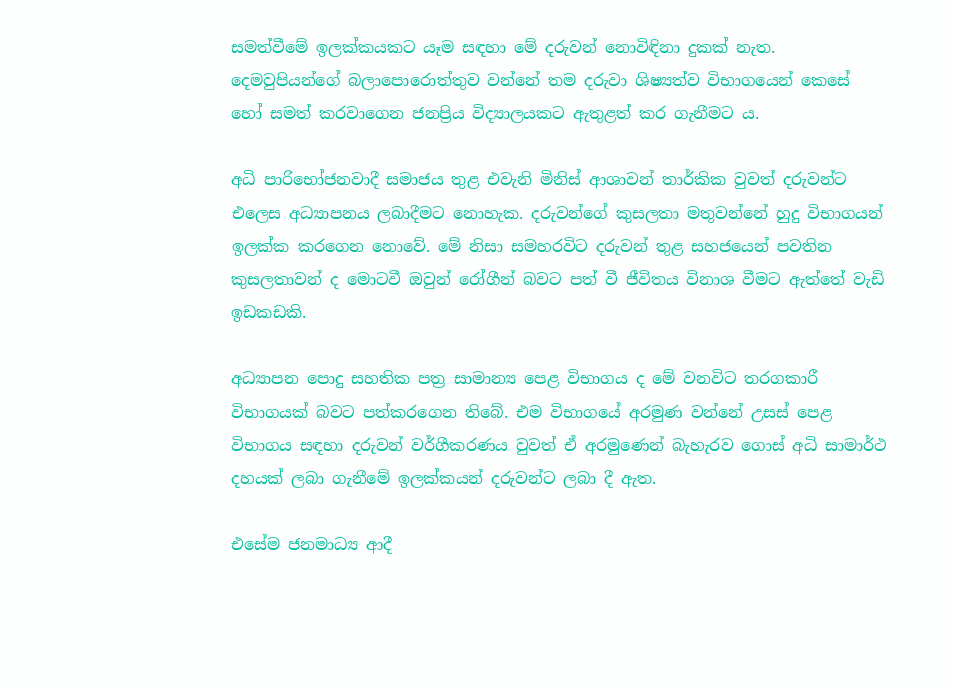සමත්වීමේ ඉලක්කයකට යෑම සඳහා මේ දරුවන් නොවිඳිනා දුකක් නැත. දෙමවුපියන්ගේ බලාපොරොත්තුව වන්නේ තම දරුවා ශිෂ්‍යත්ව විභාගයෙන් කෙසේ හෝ සමත් කරවාගෙන ජනප්‍රිය විද්‍යාලයකට ඇතුළත් කර ගැනීමට ය.

අධි පාරිභෝජනවාදී සමාජය තුළ එවැනි මිනිස් ආශාවන් තාර්කික වුවත් දරුවන්ට එලෙස අධ්‍යාපනය ලබාදීමට නොහැක. දරුවන්ගේ කුසලතා මතුවන්නේ හුදු විභාගයන් ඉලක්ක කරගෙන නොවේ. මේ නිසා සමහරවිට දරුවන් තුළ සහජයෙන් පවතින කුසලතාවන් ද මොටවී ඔවුන් රෝගීන් බවට පත් වී ජීවිතය විනාශ වීමට ඇත්තේ වැඩි ඉඩකඩකි.

අධ්‍යාපන පොදු සහතික පත්‍ර සාමාන්‍ය පෙළ විභාගය ද මේ වනවිට තරගකාරී විභාගයක් බවට පත්කරගෙන තිබේ. එම විභාගයේ අරමුණ වන්නේ උසස් පෙළ විභාගය සඳහා දරුවන් වර්ගීකරණය වුවත් ඒ අරමුණෙන් බැහැරව ගොස් අධි සාමාර්ථ දහයක් ලබා ගැනීමේ ඉලක්කයන් දරුවන්ට ලබා දී ඇත.

එසේම ජනමාධ්‍ය ආදී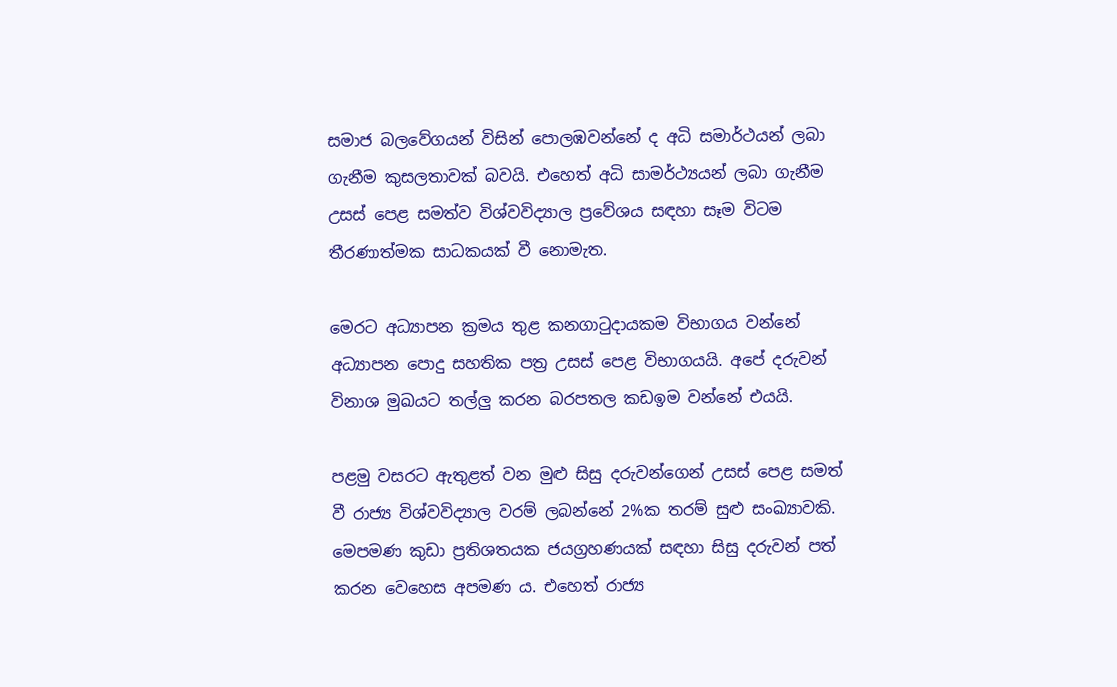සමාජ බලවේගයන් විසින් පොලඹවන්නේ ද අධි සමාර්ථයන් ලබා ගැනීම කුසලතාවක් බවයි. එහෙත් අධි සාමර්ථ්‍යයන් ලබා ගැනීම උසස් පෙළ සමත්ව විශ්වවිද්‍යාල ප්‍රවේශය සඳහා සෑම විටම තීරණාත්මක සාධකයක් වී නොමැත.

මෙරට අධ්‍යාපන ක්‍රමය තුළ කනගාටුදායකම විභාගය වන්නේ අධ්‍යාපන පොදු සහතික පත්‍ර උසස් පෙළ විභාගයයි. අපේ දරුවන් විනාශ මුඛයට තල්ලු කරන බරපතල කඩඉම වන්නේ එයයි.

පළමු වසරට ඇතුළත් වන මුළු සිසු දරුවන්ගෙන් උසස් පෙළ සමත් වී රාජ්‍ය විශ්වවිද්‍යාල වරම් ලබන්නේ 2%ක තරම් සුළු සංඛ්‍යාවකි. මෙපමණ කුඩා ප්‍රතිශතයක ජයග්‍රහණයක් සඳහා සිසු දරුවන් පත් කරන වෙහෙස අපමණ ය. එහෙත් රාජ්‍ය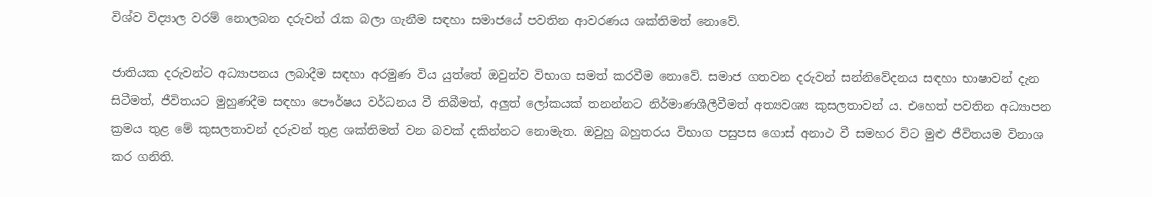විශ්ව විද්‍යාල වරම් නොලබන දරුවන් රැක බලා ගැනීම සඳහා සමාජයේ පවතින ආවරණය ශක්තිමත් නොවේ.

ජාතියක දරුවන්ට අධ්‍යාපනය ලබාදීම සඳහා අරමුණ විය යුත්තේ ඔවුන්ව විභාග සමත් කරවීම නොවේ. සමාජ ගතවන දරුවන් සන්නිවේදනය සඳහා භාෂාවන් දැන සිටීමත්, ජීවිතයට මුහුණදීම සඳහා පෞර්ෂය වර්ධනය වී තිබීමත්, අලුත් ලෝකයක් තනන්නට නිර්මාණශීලීවීමත් අත්‍යවශ්‍ය කුසලතාවන් ය. එහෙත් පවතින අධ්‍යාපන ක්‍රමය තුළ මේ කුසලතාවන් දරුවන් තුළ ශක්තිමත් වන බවක් දකින්නට නොමැත. ඔවුහු බහුතරය විභාග පසුපස ගොස් අනාථ වී සමහර විට මුළු ජීවිතයම විනාශ කර ගනිති.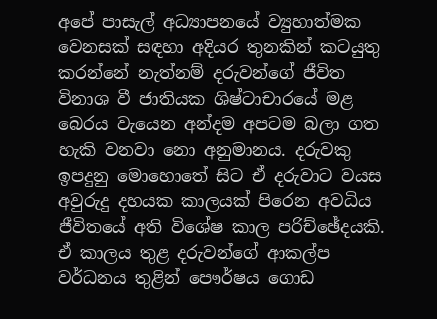අපේ පාසැල් අධ්‍යාපනයේ ව්‍යුහාත්මක වෙනසක් සඳහා අදියර තුනකින් කටයුතු කරන්නේ නැත්නම් දරුවන්ගේ ජීවිත විනාශ වී ජාතියක ශිෂ්ටාචාරයේ මළ බෙරය වැයෙන අන්දම අපටම බලා ගත හැකි වනවා නො අනුමානය. දරුවකු ඉපදුනු මොහොතේ සිට ඒ දරුවාට වයස අවුරුදු දහයක කාලයක් පිරෙන අවධිය ජීවිතයේ අති විශේෂ කාල පරිච්ඡේදයකි. ඒ කාලය තුළ දරුවන්ගේ ආකල්ප වර්ධනය තුළින් පෞර්ෂය ගොඩ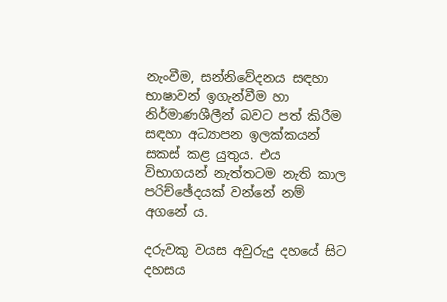නැංවීම, සන්නිවේදනය සඳහා භාෂාවන් ඉගැන්වීම හා නිර්මාණශීලීන් බවට පත් කිරීම සඳහා අධ්‍යාපන ඉලක්කයන් සකස් කළ යුතුය. එය විභාගයන් නැත්තටම නැති කාල පරිච්ඡේදයක් වන්නේ නම් අගනේ ය.

දරුවකු වයස අවුරුදු දහයේ සිට දහසය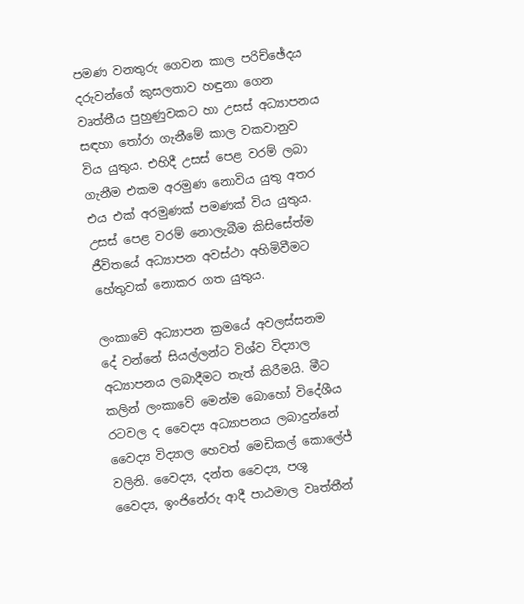පමණ වනතුරු ගෙවන කාල පරිච්ඡේදය දරුවන්ගේ කුසලතාව හඳුනා ගෙන වෘත්තීය පුහුණුවකට හා උසස් අධ්‍යාපනය සඳහා තෝරා ගැනීමේ කාල වකවානුව විය යුතුය. එහිදී උසස් පෙළ වරම් ලබා ගැනීම එකම අරමුණ නොවිය යුතු අතර එය එක් අරමුණක් පමණක් විය යුතුය. උසස් පෙළ වරම් නොලැබීම කිසිසේත්ම ජීවිතයේ අධ්‍යාපන අවස්ථා අහිමිවීමට හේතුවක් නොකර ගත යුතුය.

ලංකාවේ අධ්‍යාපන ක්‍රමයේ අවලස්සනම දේ වන්නේ සියල්ලන්ට විශ්ව විද්‍යාල අධ්‍යාපනය ලබාදීමට තැත් කිරීමයි. මීට කලින් ලංකාවේ මෙන්ම බොහෝ විදේශීය රටවල ද වෛද්‍ය අධ්‍යාපනය ලබාදුන්නේ වෛද්‍ය විද්‍යාල හෙවත් මෙඩිකල් කොලේජ් වලිනි. වෛද්‍ය, දන්ත වෛද්‍ය, පශු වෛද්‍ය, ඉංජිනේරු ආදී පාඨමාල වෘත්තීන්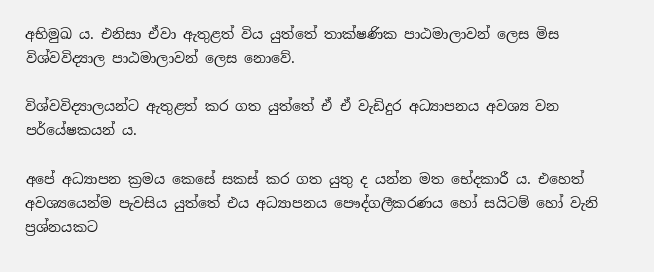අභිමුඛ ය. එනිසා ඒවා ඇතුළත් විය යුත්තේ තාක්ෂණික පාඨමාලාවන් ලෙස මිස විශ්වවිද්‍යාල පාඨමාලාවන් ලෙස නොවේ.

විශ්වවිද්‍යාලයන්ට ඇතුළත් කර ගත යුත්තේ ඒ ඒ වැඩිදුර අධ්‍යාපනය අවශ්‍ය වන පර්යේෂකයන් ය.

අපේ අධ්‍යාපන ක්‍රමය කෙසේ සකස් කර ගත යුතු ද යන්න මත භේදකාරී ය. එහෙත් අවශ්‍යයෙන්ම පැවසිය යුත්තේ එය අධ්‍යාපනය පෞද්ගලීකරණය හෝ සයිටම් හෝ වැනි ප්‍රශ්නයකට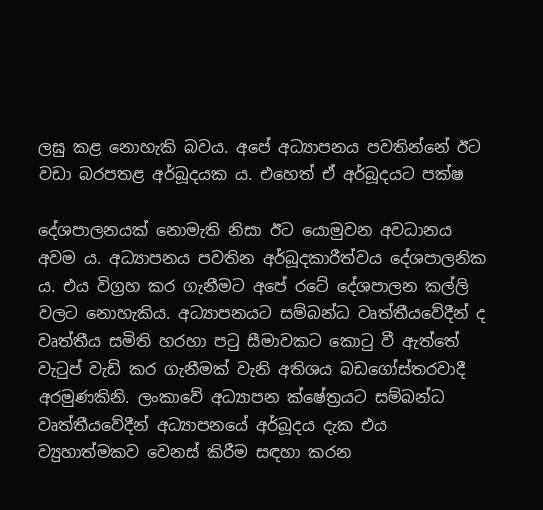ලඝු කළ නොහැකි බවය. අපේ අධ්‍යාපනය පවතින්නේ ඊට වඩා බරපතළ අර්බූදයක ය. එහෙත් ඒ අර්බූදයට පක්ෂ

දේශපාලනයක් නොමැති නිසා ඊට යොමුවන අවධානය අවම ය. අධ්‍යාපනය පවතින අර්බූදකාරීත්වය දේශපාලනික ය. එය විග්‍රහ කර ගැනීමට අපේ රටේ දේශපාලන කල්ලි වලට නොහැකිය. අධ්‍යාපනයට සම්බන්ධ වෘත්තීයවේදීන් ද වෘත්තීය සමිති හරහා පටු සීමාවකට කොටු වී ඇත්තේ වැටුප් වැඩි කර ගැනීමක් වැනි අතිශය බඩගෝස්තරවාදී අරමුණකිනි. ලංකාවේ අධ්‍යාපන ක්ෂේත්‍රයට සම්බන්ධ වෘත්තීයවේදීන් අධ්‍යාපනයේ අර්බූදය දැක එය ව්‍යුහාත්මකව වෙනස් කිරීම සඳහා කරන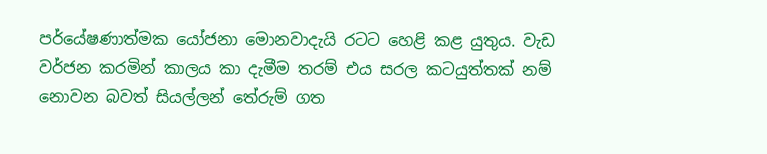පර්යේෂණාත්මක යෝජනා මොනවාදැයි රටට හෙළි කළ යුතුය. වැඩ වර්ජන කරමින් කාලය කා දැමීම තරම් එය සරල කටයුත්තක් නම් නොවන බවත් සියල්ලන් තේරුම් ගත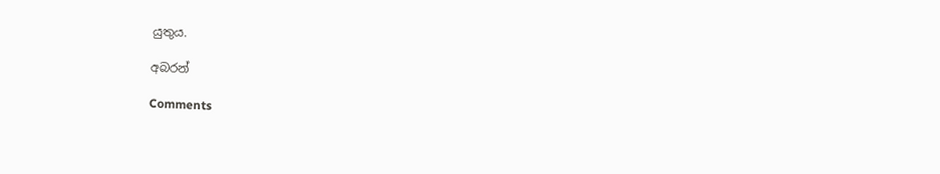යුතුය.

අබරන්

Comments